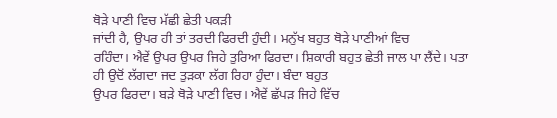ਥੋੜੇ ਪਾਣੀ ਵਿਚ ਮੱਛੀ ਛੇਤੀ ਪਕੜੀ
ਜਾਂਦੀ ਹੈ, ਉਪਰ ਹੀ ਤਾਂ ਤਰਦੀ ਫਿਰਦੀ ਹੁੰਦੀ। ਮਨੁੱਖ ਬਹੁਤ ਥੋੜੇ ਪਾਣੀਆਂ ਵਿਚ
ਰਹਿੰਦਾ। ਐਵੇਂ ਉਪਰ ਉਪਰ ਜਿਹੇ ਤੁਰਿਆ ਫਿਰਦਾ। ਸ਼ਿਕਾਰੀ ਬਹੁਤ ਛੇਤੀ ਜਾਲ ਪਾ ਲੈਂਦੇ। ਪਤਾ
ਹੀ ਉਦੋਂ ਲੱਗਦਾ ਜਦ ਤੁੜਕਾ ਲੱਗ ਰਿਹਾ ਹੁੰਦਾ। ਬੰਦਾ ਬਹੁਤ
ਉਪਰ ਫਿਰਦਾ। ਬੜੇ ਥੋੜੇ ਪਾਣੀ ਵਿਚ। ਐਵੇਂ ਛੱਪੜ ਜਿਹੇ ਵਿੱਚ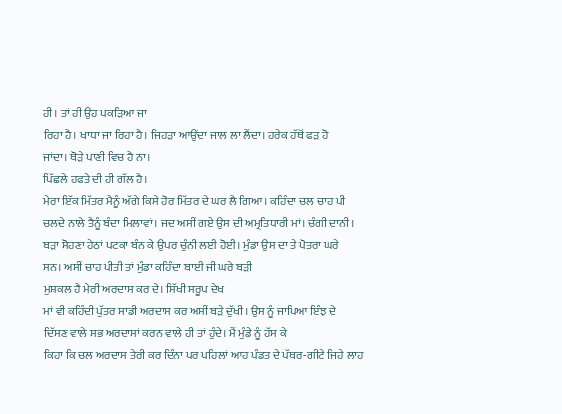ਹੀ। ਤਾਂ ਹੀ ਉਹ ਪਕੜਿਆ ਜਾ
ਰਿਹਾ ਹੈ। ਖਾਧਾ ਜਾ ਰਿਹਾ ਹੈ। ਜਿਹੜਾ ਆਉਂਦਾ ਜਾਲ ਲਾ ਲੈਂਦਾ। ਹਰੇਕ ਹੱਥੋਂ ਫੜ ਹੋ
ਜਾਂਦਾ। ਥੋੜੇ ਪਾਣੀ ਵਿਚ ਹੈ ਨਾ।
ਪਿੱਛਲੇ ਹਫਤੇ ਦੀ ਹੀ ਗੱਲ ਹੈ।
ਮੇਰਾ ਇੱਕ ਮਿੱਤਰ ਮੈਨੂੰ ਅੱਗੇ ਕਿਸੇ ਹੋਰ ਮਿੱਤਰ ਦੇ ਘਰ ਲੈ ਗਿਆ। ਕਹਿੰਦਾ ਚਲ ਚਾਹ ਪੀ
ਚਲਦੇ ਨਾਲੇ ਤੈਨੂੰ ਬੰਦਾ ਮਿਲਾਵਾਂ। ਜਦ ਅਸੀਂ ਗਏ ਉਸ ਦੀ ਅਮ੍ਰਤਿਧਾਰੀ ਮਾਂ। ਚੰਗੀ ਦਾਨੀ।
ਬੜਾ ਸੋਹਣਾ ਹੇਠਾਂ ਪਟਕਾ ਬੰਨ ਕੇ ਉਪਰ ਚੁੰਨੀ ਲਈ ਹੋਈ। ਮੁੰਡਾ ਉਸ ਦਾ ਤੇ ਪੋਤਰਾ ਘਰੇ
ਸਨ। ਅਸੀਂ ਚਾਹ ਪੀਤੀ ਤਾਂ ਮੁੰਡਾ ਕਹਿੰਦਾ ਬਾਈ ਜੀ ਘਰੇ ਬੜੀ
ਮੁਸ਼ਕਲ ਹੈ ਮੇਰੀ ਅਰਦਾਸ ਕਰ ਦੇ। ਸਿੱਖੀ ਸਰੂਪ ਦੇਖ
ਮਾਂ ਵੀ ਕਹਿੰਦੀ ਪੁੱਤਰ ਸਾਡੀ ਅਰਦਾਸ ਕਰ ਅਸੀਂ ਬੜੇ ਦੁੱਖੀ। ਉਸ ਨੂੰ ਜਾਪਿਆ ਇੰਝ ਦੇ
ਦਿੱਸਣ ਵਾਲੇ ਸਭ ਅਰਦਾਸਾਂ ਕਰਨ ਵਾਲੇ ਹੀ ਤਾਂ ਹੁੰਦੇ। ਮੈਂ ਮੁੰਡੇ ਨੂੰ ਹੱਸ ਕੇ
ਕਿਹਾ ਕਿ ਚਲ ਅਰਦਾਸ ਤੇਰੀ ਕਰ ਦਿੰਨਾ ਪਰ ਪਹਿਲਾਂ ਆਹ ਪੰਡਤ ਦੇ ਪੱਥਰ-ਗੀਟੇ ਜਿਹੇ ਲਾਹ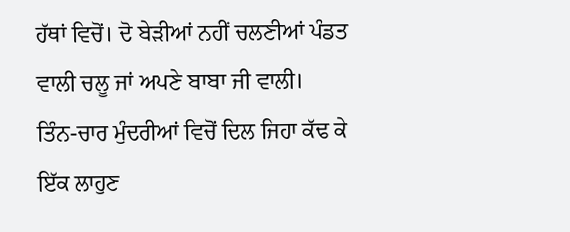ਹੱਥਾਂ ਵਿਚੋਂ। ਦੋ ਬੇੜੀਆਂ ਨਹੀਂ ਚਲਣੀਆਂ ਪੰਡਤ ਵਾਲੀ ਚਲੂ ਜਾਂ ਅਪਣੇ ਬਾਬਾ ਜੀ ਵਾਲੀ।
ਤਿੰਨ-ਚਾਰ ਮੁੰਦਰੀਆਂ ਵਿਚੋਂ ਦਿਲ ਜਿਹਾ ਕੱਢ ਕੇ ਇੱਕ ਲਾਹੁਣ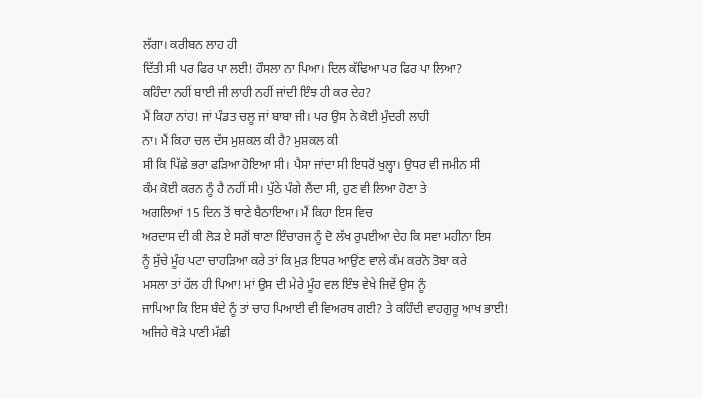ਲੱਗਾ। ਕਰੀਬਨ ਲਾਹ ਹੀ
ਦਿੱਤੀ ਸੀ ਪਰ ਫਿਰ ਪਾ ਲਈ! ਹੌਸਲਾ ਨਾ ਪਿਆ। ਦਿਲ ਕੱਢਿਆ ਪਰ ਫਿਰ ਪਾ ਲਿਆ?
ਕਹਿੰਦਾ ਨਹੀਂ ਬਾਈ ਜੀ ਲਾਹੀ ਨਹੀਂ ਜਾਂਦੀ ਇੰਝ ਹੀ ਕਰ ਦੇਹ?
ਮੈਂ ਕਿਹਾ ਨਾਂਹ! ਜਾਂ ਪੰਡਤ ਚਲੂ ਜਾਂ ਬਾਬਾ ਜੀ। ਪਰ ਉਸ ਨੇ ਕੋਈ ਮੁੰਦਰੀ ਲਾਹੀ
ਨਾ। ਮੈਂ ਕਿਹਾ ਚਲ ਦੱਸ ਮੁਸ਼ਕਲ ਕੀ ਹੈ? ਮੁਸ਼ਕਲ ਕੀ
ਸੀ ਕਿ ਪਿੱਛੇ ਭਰਾ ਫੜਿਆ ਹੋਇਆ ਸੀ। ਪੈਸਾ ਜਾਂਦਾ ਸੀ ਇਧਰੋਂ ਖੁਲ੍ਹਾ। ਉਧਰ ਵੀ ਜਮੀਨ ਸੀ
ਕੰਮ ਕੋਈ ਕਰਨ ਨੂੰ ਹੈ ਨਹੀਂ ਸੀ। ਪੁੱਠੇ ਪੰਗੇ ਲੈਂਦਾ ਸੀ, ਹੁਣ ਵੀ ਲਿਆ ਹੋਣਾ ਤੇ
ਅਗਲਿਆਂ 15 ਦਿਨ ਤੋਂ ਥਾਣੇ ਬੈਠਾਇਆ। ਮੈਂ ਕਿਹਾ ਇਸ ਵਿਚ
ਅਰਦਾਸ ਦੀ ਕੀ ਲੋੜ ਏ ਸਗੋਂ ਥਾਣਾ ਇੰਚਾਰਜ ਨੂੰ ਦੋ ਲੱਖ ਰੁਪਈਆ ਦੇਹ ਕਿ ਸਵਾ ਮਹੀਨਾ ਇਸ
ਨੂੰ ਸੁੱਚੇ ਮੂੰਹ ਪਟਾ ਚਾਹੜਿਆ ਕਰੇ ਤਾਂ ਕਿ ਮੁੜ ਇਧਰ ਆਉਂਣ ਵਾਲੇ ਕੰਮ ਕਰਨੋ ਤੋਬਾ ਕਰੇ
ਮਸਲਾ ਤਾਂ ਹੱਲ ਹੀ ਪਿਆ! ਮਾਂ ਉਸ ਦੀ ਮੇਰੇ ਮੂੰਹ ਵਲ ਇੰਝ ਵੇਖੇ ਜਿਵੇਂ ਉਸ ਨੂੰ
ਜਾਪਿਆ ਕਿ ਇਸ ਬੰਦੇ ਨੂੰ ਤਾਂ ਚਾਹ ਪਿਆਈ ਵੀ ਵਿਅਰਥ ਗਈ? ਤੇ ਕਹਿੰਦੀ ਵਾਹਗੁਰੂ ਆਖ ਭਾਈ!
ਅਜਿਹੇ ਥੋੜੇ ਪਾਣੀ ਮੱਛੀ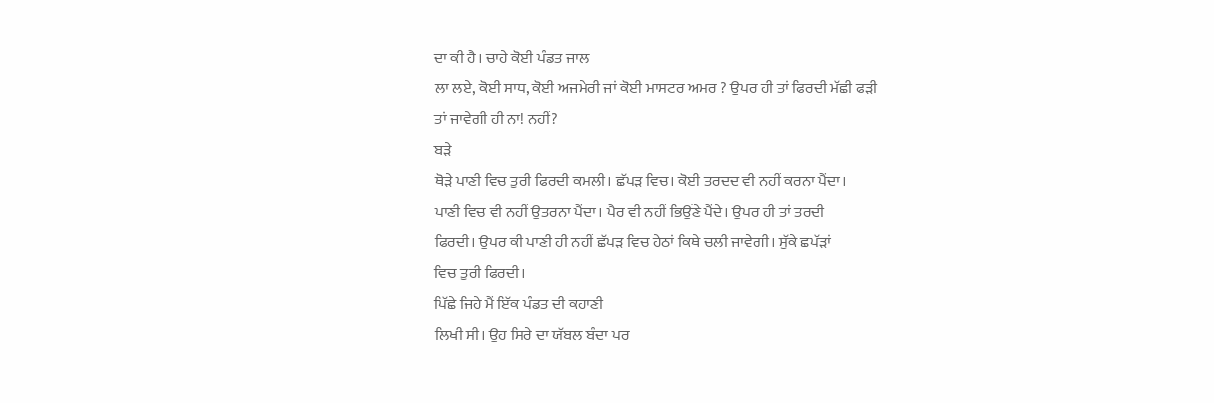ਦਾ ਕੀ ਹੈ। ਚਾਹੇ ਕੋਈ ਪੰਡਤ ਜਾਲ
ਲਾ ਲਏ, ਕੋਈ ਸਾਧ, ਕੋਈ ਅਜਮੇਰੀ ਜਾਂ ਕੋਈ ਮਾਸਟਰ ਅਮਰ ? ਉਪਰ ਹੀ ਤਾਂ ਫਿਰਦੀ ਮੱਛੀ ਫੜੀ
ਤਾਂ ਜਾਵੇਗੀ ਹੀ ਨਾ! ਨਹੀਂ?
ਬੜੇ
ਥੋੜੇ ਪਾਣੀ ਵਿਚ ਤੁਰੀ ਫਿਰਦੀ ਕਮਲੀ। ਛੱਪੜ ਵਿਚ। ਕੋਈ ਤਰਦਦ ਵੀ ਨਹੀਂ ਕਰਨਾ ਪੈਂਦਾ।
ਪਾਣੀ ਵਿਚ ਵੀ ਨਹੀਂ ਉਤਰਨਾ ਪੈਂਦਾ। ਪੈਰ ਵੀ ਨਹੀਂ ਭਿਉਂਣੇ ਪੈਂਦੇ। ਉਪਰ ਹੀ ਤਾਂ ਤਰਦੀ
ਫਿਰਦੀ। ਉਪਰ ਕੀ ਪਾਣੀ ਹੀ ਨਹੀਂ ਛੱਪੜ ਵਿਚ ਹੇਠਾਂ ਕਿਥੇ ਚਲੀ ਜਾਵੇਗੀ। ਸੁੱਕੇ ਛਪੱੜਾਂ
ਵਿਚ ਤੁਰੀ ਫਿਰਦੀ।
ਪਿੱਛੇ ਜਿਹੇ ਮੈਂ ਇੱਕ ਪੰਡਤ ਦੀ ਕਹਾਣੀ
ਲਿਖੀ ਸੀ। ਉਹ ਸਿਰੇ ਦਾ ਯੱਬਲ ਬੰਦਾ ਪਰ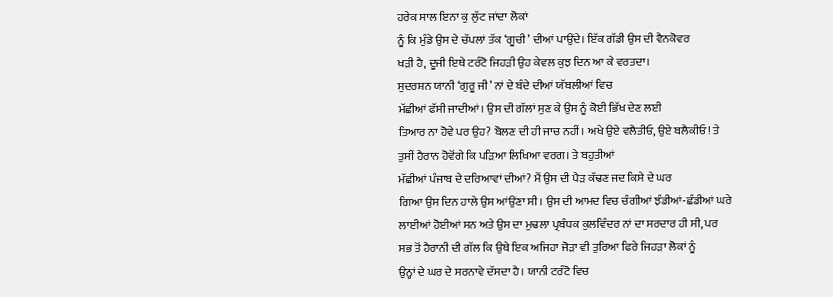ਹਰੇਕ ਸਾਲ ਇਨਾ ਕੁ ਲੁੱਟ ਜਾਂਦਾ ਲੋਕਾਂ
ਨੂੰ ਕਿ ਮੁੰਡੇ ਉਸ ਦੇ ਚੱਪਲਾਂ ਤੱਕ ‘ਗੂਚੀ’ ਦੀਆਂ ਪਾਉਂਦੇ। ਇੱਕ ਗੱਡੀ ਉਸ ਦੀ ਵੈਨਕੋਵਰ
ਖੜੀ ਹੈ, ਦੂਜੀ ਇਥੇ ਟਰੰਟੋ ਜਿਹੜੀ ਉਹ ਕੇਵਲ ਕੁਝ ਦਿਨ ਆ ਕੇ ਵਰਤਦਾ।
ਸੁਦਰਸ਼ਨ ਯਾਨੀ ‘ਗੁਰੂ ਜੀ’ ਨਾਂ ਦੇ ਬੰਦੇ ਦੀਆਂ ਯੱਬਲੀਆਂ ਵਿਚ
ਮੱਛੀਆਂ ਫੱਸੀ ਜਾਦੀਆਂ। ਉਸ ਦੀ ਗੱਲਾਂ ਸੁਣ ਕੇ ਉਸ ਨੂੰ ਕੋਈ ਭਿੱਖ ਦੇਣ ਲਈ
ਤਿਆਰ ਨਾ ਹੋਵੇ ਪਰ ਉਹ? ਬੋਲਣ ਦੀ ਹੀ ਜਾਚ ਨਹੀਂ। ਅਖੇ ਉਏ ਵਲੈਤੀਓ, ਉਏ ਬਲੈਕੀਓ! ਤੇ
ਤੁਸੀਂ ਹੈਰਾਨ ਹੋਵੋਂਗੇ ਕਿ ਪੜਿਆ ਲਿਖਿਆ ਵਰਗ। ਤੇ ਬਹੁਤੀਆਂ
ਮੱਛੀਆਂ ਪੰਜਾਬ ਦੇ ਦਰਿਆਵਾਂ ਦੀਆਂ? ਮੈਂ ਉਸ ਦੀ ਪੈੜ ਕੱਢਣ ਜਦ ਕਿਸੇ ਦੇ ਘਰ
ਗਿਆ ਉਸ ਦਿਨ ਹਾਲੇ ਉਸ ਆਂਉਂਣਾ ਸੀ। ਉਸ ਦੀ ਆਮਦ ਵਿਚ ਚੰਗੀਆਂ ਝੰਡੀਆਂ-ਛੰਡੀਆਂ ਘਰੇ
ਲਾਈਆਂ ਹੋਈਆਂ ਸਨ ਅਤੇ ਉਸ ਦਾ ਮੁਢਲਾ ਪ੍ਰਬੰਧਕ ਕੁਲਵਿੰਦਰ ਨਾਂ ਦਾ ਸਰਦਾਰ ਹੀ ਸੀ, ਪਰ
ਸਭ ਤੋਂ ਹੈਰਾਨੀ ਦੀ ਗੱਲ ਕਿ ਉਥੇ ਇਕ ਅਜਿਹਾ ਜੋੜਾ ਵੀ ਤੁਰਿਆ ਫਿਰੇ ਜਿਹੜਾ ਲੋਕਾਂ ਨੂੰ
ਉਨ੍ਹਾਂ ਦੇ ਘਰ ਦੇ ਸਰਨਾਵੇ ਦੱਸਦਾ ਹੈ। ਯਾਨੀ ਟਰੰਟੋ ਵਿਚ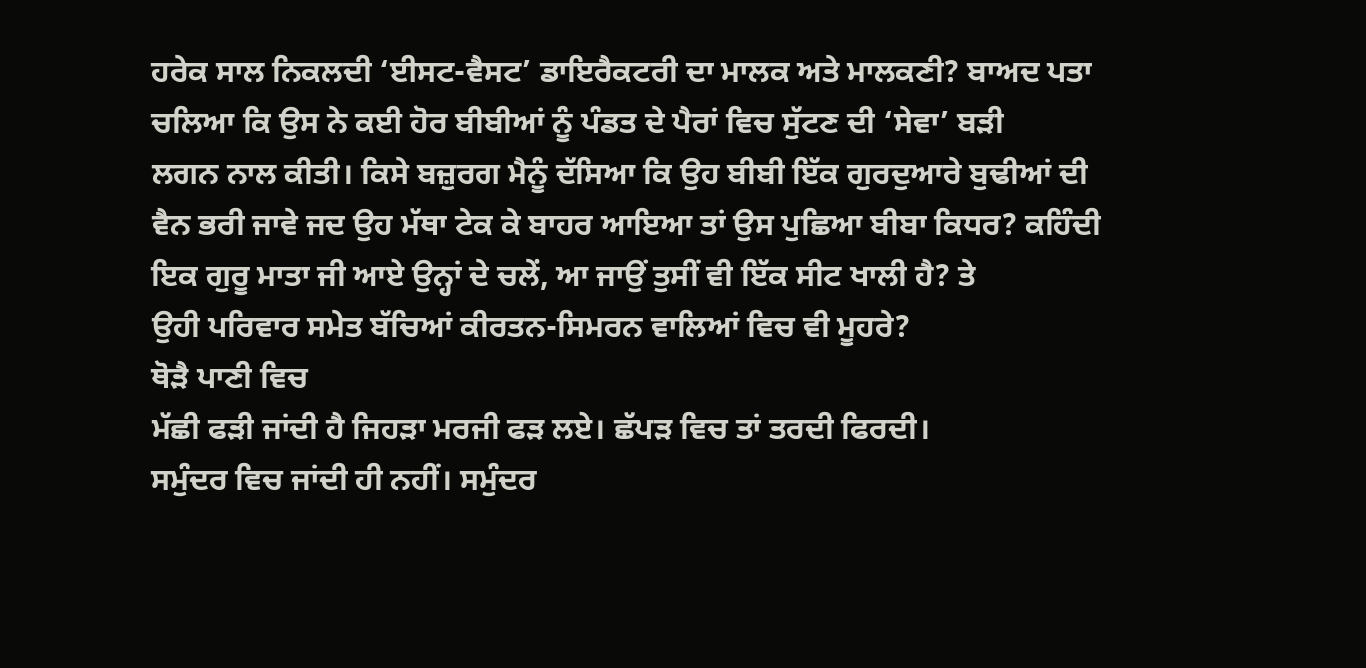ਹਰੇਕ ਸਾਲ ਨਿਕਲਦੀ ‘ਈਸਟ-ਵੈਸਟ’ ਡਾਇਰੈਕਟਰੀ ਦਾ ਮਾਲਕ ਅਤੇ ਮਾਲਕਣੀ? ਬਾਅਦ ਪਤਾ
ਚਲਿਆ ਕਿ ਉਸ ਨੇ ਕਈ ਹੋਰ ਬੀਬੀਆਂ ਨੂੰ ਪੰਡਤ ਦੇ ਪੈਰਾਂ ਵਿਚ ਸੁੱਟਣ ਦੀ ‘ਸੇਵਾ’ ਬੜੀ
ਲਗਨ ਨਾਲ ਕੀਤੀ। ਕਿਸੇ ਬਜ਼ੁਰਗ ਮੈਨੂੰ ਦੱਸਿਆ ਕਿ ਉਹ ਬੀਬੀ ਇੱਕ ਗੁਰਦੁਆਰੇ ਬੁਢੀਆਂ ਦੀ
ਵੈਨ ਭਰੀ ਜਾਵੇ ਜਦ ਉਹ ਮੱਥਾ ਟੇਕ ਕੇ ਬਾਹਰ ਆਇਆ ਤਾਂ ਉਸ ਪੁਛਿਆ ਬੀਬਾ ਕਿਧਰ? ਕਹਿੰਦੀ
ਇਕ ਗੁਰੂ ਮਾਤਾ ਜੀ ਆਏ ਉਨ੍ਹਾਂ ਦੇ ਚਲੇਂ, ਆ ਜਾਉਂ ਤੁਸੀਂ ਵੀ ਇੱਕ ਸੀਟ ਖਾਲੀ ਹੈ? ਤੇ
ਉਹੀ ਪਰਿਵਾਰ ਸਮੇਤ ਬੱਚਿਆਂ ਕੀਰਤਨ-ਸਿਮਰਨ ਵਾਲਿਆਂ ਵਿਚ ਵੀ ਮੂਹਰੇ?
ਥੋੜੈ ਪਾਣੀ ਵਿਚ
ਮੱਛੀ ਫੜੀ ਜਾਂਦੀ ਹੈ ਜਿਹੜਾ ਮਰਜੀ ਫੜ ਲਏ। ਛੱਪੜ ਵਿਚ ਤਾਂ ਤਰਦੀ ਫਿਰਦੀ।
ਸਮੁੰਦਰ ਵਿਚ ਜਾਂਦੀ ਹੀ ਨਹੀਂ। ਸਮੁੰਦਰ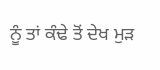ਨੂੰ ਤਾਂ ਕੰਢੇ ਤੋਂ ਦੇਖ ਮੁੜ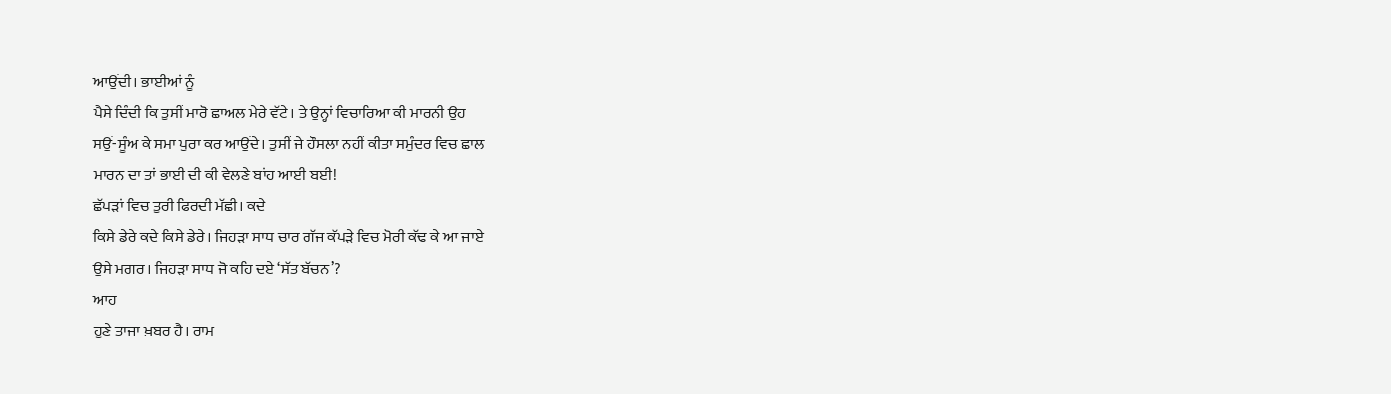ਆਉਂਦੀ। ਭਾਈਆਂ ਨੂੰ
ਪੈਸੇ ਦਿੰਦੀ ਕਿ ਤੁਸੀਂ ਮਾਰੋ ਛਾਅਲ ਮੇਰੇ ਵੱਟੇ। ਤੇ ਉਨ੍ਹਾਂ ਵਿਚਾਰਿਆ ਕੀ ਮਾਰਨੀ ਉਹ
ਸਉਂ-ਸੂੰਅ ਕੇ ਸਮਾ ਪੁਰਾ ਕਰ ਆਉਂਦੇ। ਤੁਸੀਂ ਜੇ ਹੌਸਲਾ ਨਹੀਂ ਕੀਤਾ ਸਮੁੰਦਰ ਵਿਚ ਛਾਲ
ਮਾਰਨ ਦਾ ਤਾਂ ਭਾਈ ਦੀ ਕੀ ਵੇਲਣੇ ਬਾਂਹ ਆਈ ਬਈ!
ਛੱਪੜਾਂ ਵਿਚ ਤੁਰੀ ਫਿਰਦੀ ਮੱਛੀ। ਕਦੇ
ਕਿਸੇ ਡੇਰੇ ਕਦੇ ਕਿਸੇ ਡੇਰੇ। ਜਿਹੜਾ ਸਾਧ ਚਾਰ ਗੱਜ ਕੱਪੜੇ ਵਿਚ ਮੋਰੀ ਕੱਢ ਕੇ ਆ ਜਾਏ
ਉਸੇ ਮਗਰ। ਜਿਹੜਾ ਸਾਧ ਜੋ ਕਹਿ ਦਏ ‘ਸੱਤ ਬੱਚਨ’?
ਆਹ
ਹੁਣੇ ਤਾਜਾ ਖ਼ਬਰ ਹੈ। ਰਾਮ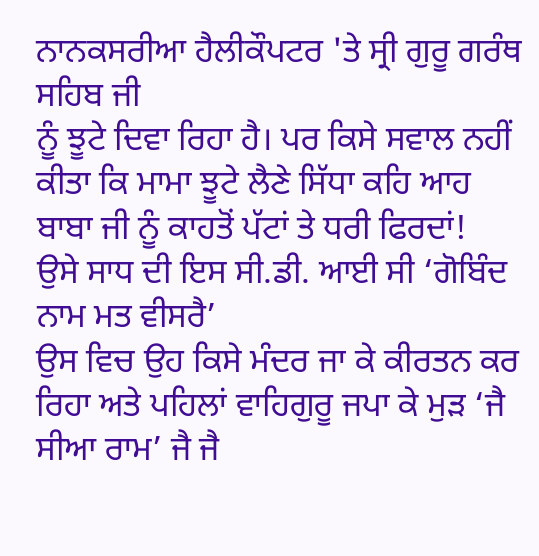ਨਾਨਕਸਰੀਆ ਹੈਲੀਕੌਪਟਰ 'ਤੇ ਸ੍ਰੀ ਗੁਰੂ ਗਰੰਥ ਸਹਿਬ ਜੀ
ਨੂੰ ਝੂਟੇ ਦਿਵਾ ਰਿਹਾ ਹੈ। ਪਰ ਕਿਸੇ ਸਵਾਲ ਨਹੀਂ
ਕੀਤਾ ਕਿ ਮਾਮਾ ਝੂਟੇ ਲੈਣੇ ਸਿੱਧਾ ਕਹਿ ਆਹ ਬਾਬਾ ਜੀ ਨੂੰ ਕਾਹਤੋਂ ਪੱਟਾਂ ਤੇ ਧਰੀ ਫਿਰਦਾਂ!
ਉਸੇ ਸਾਧ ਦੀ ਇਸ ਸੀ.ਡੀ. ਆਈ ਸੀ ‘ਗੋਬਿੰਦ ਨਾਮ ਮਤ ਵੀਸਰੈ’
ਉਸ ਵਿਚ ਉਹ ਕਿਸੇ ਮੰਦਰ ਜਾ ਕੇ ਕੀਰਤਨ ਕਰ ਰਿਹਾ ਅਤੇ ਪਹਿਲਾਂ ਵਾਹਿਗੁਰੂ ਜਪਾ ਕੇ ਮੁੜ ‘ਜੈ
ਸੀਆ ਰਾਮ’ ਜੈ ਜੈ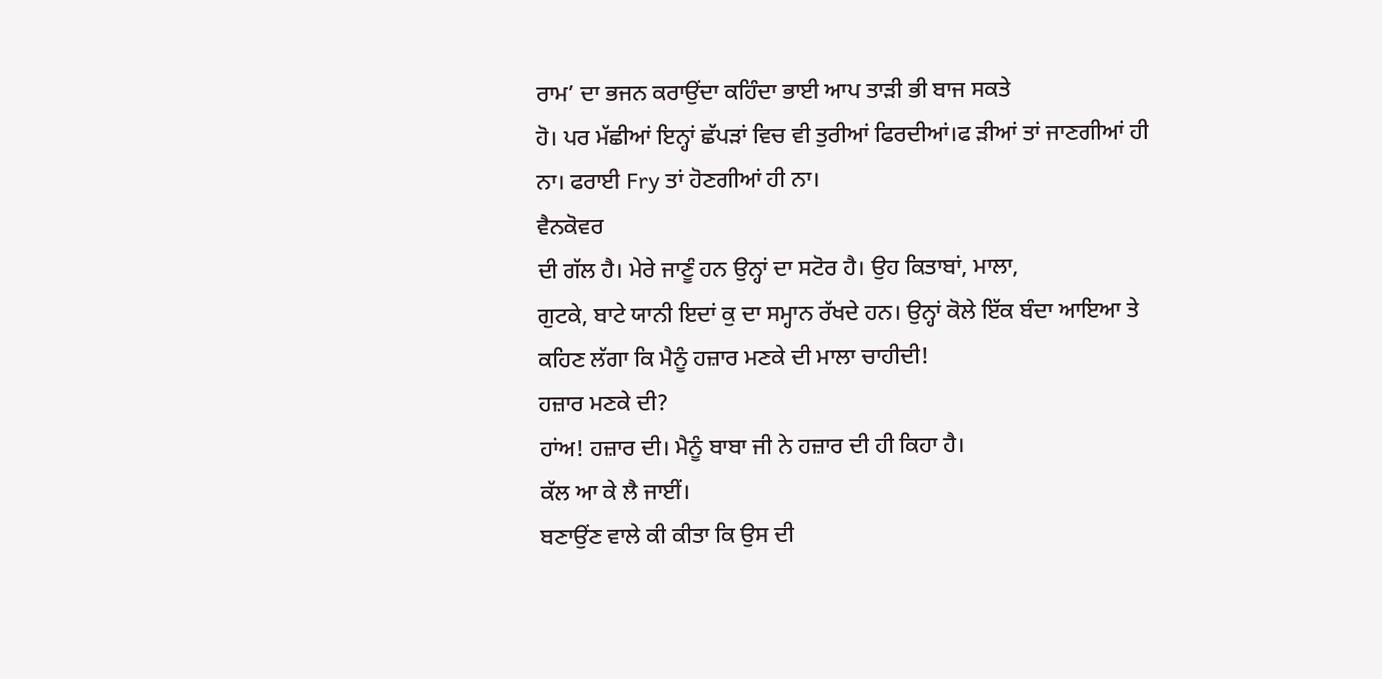ਰਾਮ’ ਦਾ ਭਜਨ ਕਰਾਉਂਦਾ ਕਹਿੰਦਾ ਭਾਈ ਆਪ ਤਾੜੀ ਭੀ ਬਾਜ ਸਕਤੇ
ਹੋ। ਪਰ ਮੱਛੀਆਂ ਇਨ੍ਹਾਂ ਛੱਪੜਾਂ ਵਿਚ ਵੀ ਤੁਰੀਆਂ ਫਿਰਦੀਆਂ।ਫ ੜੀਆਂ ਤਾਂ ਜਾਣਗੀਆਂ ਹੀ
ਨਾ। ਫਰਾਈ Fry ਤਾਂ ਹੋਣਗੀਆਂ ਹੀ ਨਾ।
ਵੈਨਕੋਵਰ
ਦੀ ਗੱਲ ਹੈ। ਮੇਰੇ ਜਾਣੂੰ ਹਨ ਉਨ੍ਹਾਂ ਦਾ ਸਟੋਰ ਹੈ। ਉਹ ਕਿਤਾਬਾਂ, ਮਾਲਾ,
ਗੁਟਕੇ, ਬਾਟੇ ਯਾਨੀ ਇਦਾਂ ਕੁ ਦਾ ਸਮ੍ਹਾਨ ਰੱਖਦੇ ਹਨ। ਉਨ੍ਹਾਂ ਕੋਲੇ ਇੱਕ ਬੰਦਾ ਆਇਆ ਤੇ
ਕਹਿਣ ਲੱਗਾ ਕਿ ਮੈਨੂੰ ਹਜ਼ਾਰ ਮਣਕੇ ਦੀ ਮਾਲਾ ਚਾਹੀਦੀ!
ਹਜ਼ਾਰ ਮਣਕੇ ਦੀ?
ਹਾਂਅ! ਹਜ਼ਾਰ ਦੀ। ਮੈਨੂੰ ਬਾਬਾ ਜੀ ਨੇ ਹਜ਼ਾਰ ਦੀ ਹੀ ਕਿਹਾ ਹੈ।
ਕੱਲ ਆ ਕੇ ਲੈ ਜਾਈਂ।
ਬਣਾਉਂਣ ਵਾਲੇ ਕੀ ਕੀਤਾ ਕਿ ਉਸ ਦੀ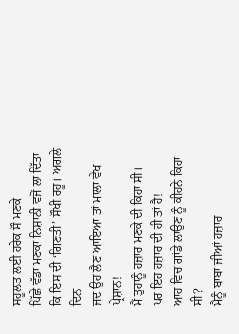ਸਹੂਲਤ ਲਈ ਹਰੇਕ ਸੌ ਮਣਕੇ
ਪਿੱਛੇ ਵੱਡਾ ਮਣਕਾ ਨਿਸ਼ਾਨੀ ਵਜੋਂ ਲਾ ਦਿੱਤਾ ਕਿ ਇਸ ਦੀ ‘ਗਿਣਤੀ’ ਸੌਖੀ ਰਹੂ। ਅਗਲੇ ਦਿਨ
ਜਦ ਉਹ ਲੈਣ ਆਇਆ ਤਾਂ ਮਾਲਾ ਵੇਖ ਪ੍ਰੇਸ਼ਾਨ!
ਮੈਂ ਤੁਹਾਨੂੰ ਹਜ਼ਾਰ ਮਣਕੇ ਦੀ ਕਿਹਾ ਸੀ।
ਪਰ ਇਹ ਹਜ਼ਾਰ ਦੀ ਹੀ ਤਾਂ ਹੈ!
ਆਹ ਵਿਚ ਗਾਂਡੇ ਲਾਉਣ ਨੂੰ ਕੀਹਨੇ ਕਿਹਾ ਸੀ?
ਮੈਨੂੰ ਬਾਬਾ ਜੀਆਂ ਹਜ਼ਾਰ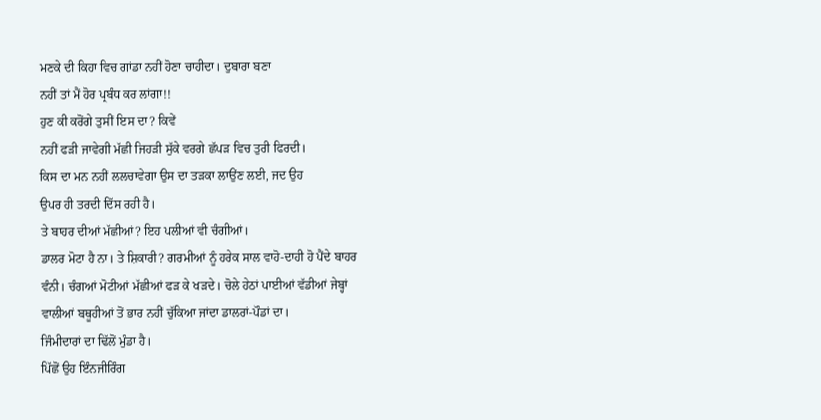ਮਣਕੇ ਦੀ ਕਿਹਾ ਵਿਚ ਗਾਂਡਾ ਨਹੀਂ ਹੋਣਾ ਚਾਹੀਦਾ। ਦੁਬਾਰਾ ਬਣਾ
ਨਹੀਂ ਤਾਂ ਮੈਂ ਹੋਰ ਪ੍ਰਬੰਧ ਕਰ ਲਾਂਗਾ!!
ਹੁਣ ਕੀ ਕਰੋਂਗੇ ਤੁਸੀਂ ਇਸ ਦਾ? ਕਿਵੇਂ
ਨਹੀਂ ਫੜੀ ਜਾਵੇਗੀ ਮੱਛੀ ਜਿਹੜੀ ਸੁੱਕੇ ਵਰਗੇ ਛੱਪੜ ਵਿਚ ਤੁਰੀ ਫਿਰਦੀ।
ਕਿਸ ਦਾ ਮਨ ਨਹੀਂ ਲਲਚਾਵੇਗਾ ਉਸ ਦਾ ਤੜਕਾ ਲਾਉਂਣ ਲਈ, ਜਦ ਉਹ
ਉਪਰ ਹੀ ਤਰਦੀ ਦਿੱਸ ਰਹੀ ਹੈ।
ਤੇ ਬਾਹਰ ਦੀਆਂ ਮੱਛੀਆਂ? ਇਹ ਪਲੀਆਂ ਵੀ ਚੰਗੀਆਂ।
ਡਾਲਰ ਮੋਟਾ ਹੈ ਨਾ। ਤੇ ਸ਼ਿਕਾਰੀ? ਗਰਮੀਆਂ ਨੂੰ ਹਰੇਕ ਸਾਲ ਵਾਹੋ-ਦਾਹੀ ਹੋ ਪੈਂਦੇ ਬਾਹਰ
ਵੰਨੀ। ਚੰਗਆਂ ਮੋਟੀਆਂ ਮੱਛੀਆਂ ਫੜ ਕੇ ਖੜਦੇ। ਚੋਲੇ ਹੇਠਾਂ ਪਾਈਆਂ ਵੱਡੀਆਂ ਜੇਬ੍ਹਾਂ
ਵਾਲੀਆਂ ਬਥੂਹੀਆਂ ਤੋਂ ਭਾਰ ਨਹੀਂ ਚੁੱਕਿਆ ਜਾਂਦਾ ਡਾਲਰਾਂ-ਪੌਡਾਂ ਦਾ।
ਜਿੰਮੀਦਾਰਾਂ ਦਾ ਢਿੱਲੋਂ ਮੁੰਡਾ ਹੈ।
ਪਿੱਛੋਂ ਉਹ ਇੰਨਜੀਰਿੰਗ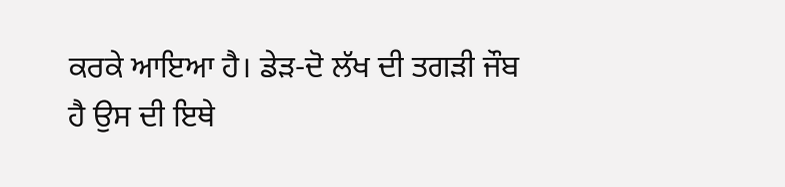ਕਰਕੇ ਆਇਆ ਹੈ। ਡੇੜ-ਦੋ ਲੱਖ ਦੀ ਤਗੜੀ ਜੌਬ
ਹੈ ਉਸ ਦੀ ਇਥੇ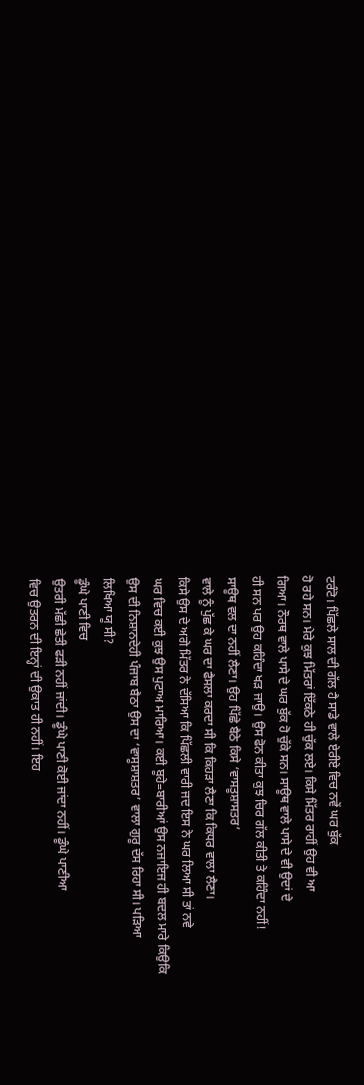ਟਰੰਟੋ। ਪਿੱਛਲੇ ਸਾਲ ਦੀ ਗੱਲ ਹੈ ਸਾਡੇ ਵਾਲੇ ਏਰੀਏ ਵਿਚ ਨਵੇਂ ਘਰ ਬੁੱਕ
ਹੋ ਰਹੇ ਸਨ। ਮੇਰੇ ਕੁਝ ਮਿੱਤਰਾਂ ਇੱਕਠੇ ਹੀ ਚੁੱਕ ਲਏ। ਕਿਸੇ ਮਿੱਤਰ ਰਾਹੀਂ ਉਹ ਵੀ ਆ
ਗਿਆ। ਨੌਰਥ ਵਾਲੇ ਪਾਸੇ ਦੇ ਘਰ ਬੁੱਕ ਹੋ ਚੁੱਕੇ ਸਨ। ਸਾਊਥ ਵਾਲੇ ਪਾਸੇ ਦੇ ਵੀ ਉਦਾਂ ਦੇ
ਹੀ ਸਨ ਪਰ ਉਹ ਕਹਿੰਦਾ ਖੜ ਜਾਉ। ਉਸ ਫੋਨ ਕੀਤਾ ਕੁਝ ਚਿਰ ਗੱਲ ਕੀਤੀ ਤੇ ਕਹਿੰਦਾ ਨਹੀਂ!
ਸਾਊਥ ਵਲ ਦਾ ਨਹੀਂ ਲੈਣਾ। ਉਹ ਪਿੱਛੇ ਬੈਠੇ ਕਿਸੇ ‘ਵਾਸਤੂਸ਼ਾਸਤਰ’
ਵਾਲੇ ਨੂੰ ਪੁੱਛ ਕੇ ਘਰ ਦਾ ਫੈਸਲਾ ਕਰਦਾ ਸੀ ਕਿ ਕਿਹੜਾ ਲੈਣਾ ਕਿ ਕਿਧਰ ਵਾਲਾ ਲੈਣਾ।
ਕਿਸੇ ਉਸ ਦੇ ਅਗੇ ਮਿੱਤਰ ਨੇ ਦੱਸਿਆ ਕਿ ਪਿੱਛਲੀ ਵਾਰੀ ਜਦ ਇਸ ਨੇ ਘਰ ਲਿਆ ਸੀ ਤਾਂ ਨਵੇ
ਘਰ ਵਿਚ ਕਈ ਕੁਝ ਉਸ ਪੁਟਾਅ ਮਾਰਿਆ। ਕਈ ਬੂਹੇ=ਬਾਰੀਆਂ ਉਸ ਨਜਾਇਜ ਹੀ ਬਦਲ ਮਾਰੇ ਕਿਉਕਿ
ਉਸ ਦੀ ਨਿਸ਼ਾਨਦੇਹੀ ਪੰਜਾਬ ਬੈਠਾ ਉਸ ਦਾ ‘ਵਾਸੂਸ਼ਾਸ਼ਤਰ’ ਵਾਲਾ ਗੁਰੂ ਦੱਸ ਰਿਹਾ ਸੀ। ਪੜਿਆ
ਲਿਖਿਆ ਯੂ ਸੀ?
ਡੂੰਘੇ ਪਾਣੀ ਵਿਚ
ਉਤਰੀ ਮੱਛੀ ਛੇਤੀ ਫੜੀ ਨਹੀਂ ਜਾਂਦੀ। ਡੂੰਘੇ ਪਾਣੀ ਕੋਈ ਜਾਂਦਾ ਨਹੀਂ। ਡੂੰਘੇ ਪਾਣੀਆ
ਵਿਚ ਉਤਰਨ ਦੀ ਇਨ੍ਹਾਂ ਦੀ ਉਕਾਤ ਹੀ ਨਹੀਂ। ਇਹ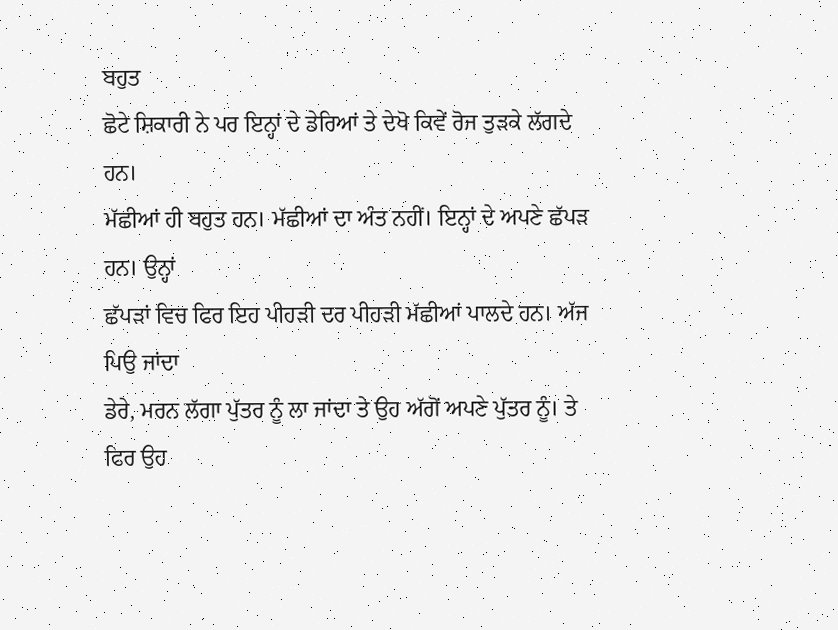ਬਹੁਤ
ਛੋਟੇ ਸ਼ਿਕਾਰੀ ਨੇ ਪਰ ਇਨ੍ਹਾਂ ਦੇ ਡੇਰਿਆਂ ਤੇ ਦੇਖੋ ਕਿਵੇਂ ਰੋਜ ਤੁੜਕੇ ਲੱਗਦੇ ਹਨ।
ਮੱਛੀਆਂ ਹੀ ਬਹੁਤ ਹਨ। ਮੱਛੀਆਂ ਦਾ ਅੰਤ ਨਹੀਂ। ਇਨ੍ਹਾਂ ਦੇ ਅਪਣੇ ਛੱਪੜ ਹਨ। ਉਨ੍ਹਾਂ
ਛੱਪੜਾਂ ਵਿਚ ਫਿਰ ਇਹ ਪੀਹੜੀ ਦਰ ਪੀਹੜੀ ਮੱਛੀਆਂ ਪਾਲਦੇ ਹਨ। ਅੱਜ ਪਿਉ ਜਾਂਦਾ
ਡੇਰੇ, ਮਰਨ ਲੱਗਾ ਪੁੱਤਰ ਨੂੰ ਲਾ ਜਾਂਦਾ ਤੇ ਉਹ ਅੱਗੋਂ ਅਪਣੇ ਪੁੱਤਰ ਨੂੰ। ਤੇ ਫਿਰ ਉਹ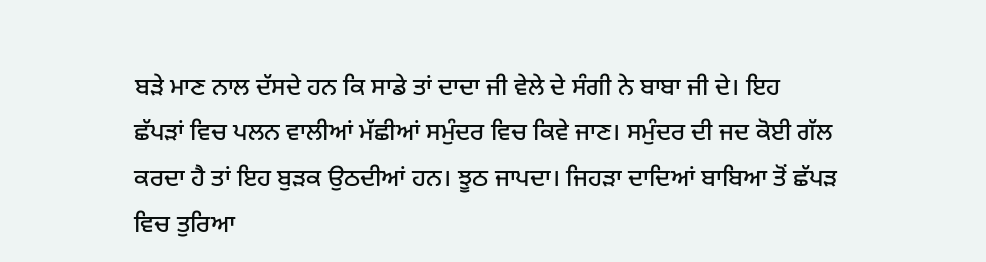ਬੜੇ ਮਾਣ ਨਾਲ ਦੱਸਦੇ ਹਨ ਕਿ ਸਾਡੇ ਤਾਂ ਦਾਦਾ ਜੀ ਵੇਲੇ ਦੇ ਸੰਗੀ ਨੇ ਬਾਬਾ ਜੀ ਦੇ। ਇਹ
ਛੱਪੜਾਂ ਵਿਚ ਪਲਨ ਵਾਲੀਆਂ ਮੱਛੀਆਂ ਸਮੁੰਦਰ ਵਿਚ ਕਿਵੇ ਜਾਣ। ਸਮੁੰਦਰ ਦੀ ਜਦ ਕੋਈ ਗੱਲ
ਕਰਦਾ ਹੈ ਤਾਂ ਇਹ ਬੁੜਕ ਉਠਦੀਆਂ ਹਨ। ਝੂਠ ਜਾਪਦਾ। ਜਿਹੜਾ ਦਾਦਿਆਂ ਬਾਬਿਆ ਤੋਂ ਛੱਪੜ
ਵਿਚ ਤੁਰਿਆ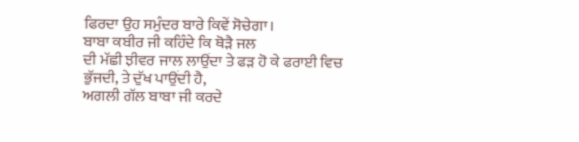ਫਿਰਦਾ ਉਹ ਸਮੁੰਦਰ ਬਾਰੇ ਕਿਵੇਂ ਸੋਚੇਗਾ।
ਬਾਬਾ ਕਬੀਰ ਜੀ ਕਹਿੰਦੇ ਕਿ ਥੋੜੈ ਜਲ
ਦੀ ਮੱਛੀ ਝੀਵਰ ਜਾਲ ਲਾਉਂਦਾ ਤੇ ਫੜ ਹੋ ਕੇ ਫਰਾਈ ਵਿਚ ਭੁੱਜਦੀ, ਤੇ ਦੁੱਖ ਪਾਉਂਦੀ ਹੈ,
ਅਗਲੀ ਗੱਲ ਬਾਬਾ ਜੀ ਕਰਦੇ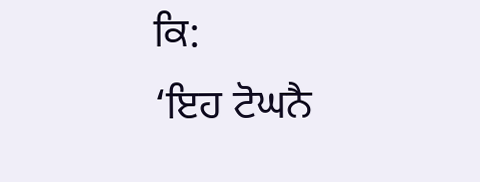ਕਿ:
‘ਇਹ ਟੋਘਨੈ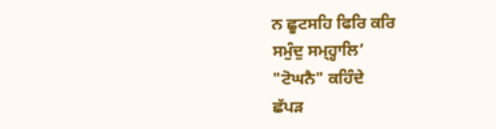ਨ ਛੂਟਸਹਿ ਫਿਰਿ ਕਰਿ
ਸਮੁੰਦੁ ਸਮ੍ਹ੍ਹਾਲਿ’
"ਟੋਘਨੈ" ਕਹਿੰਦੇ
ਛੱਪੜ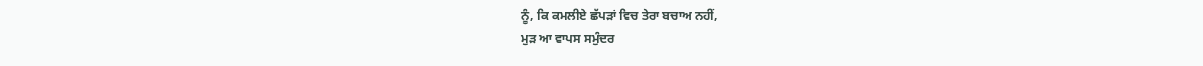ਨੂੰ, ਕਿ ਕਮਲੀਏ ਛੱਪੜਾਂ ਵਿਚ ਤੇਰਾ ਬਚਾਅ ਨਹੀਂ,
ਮੁੜ ਆ ਵਾਪਸ ਸਮੁੰਦਰ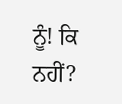ਨੂੰ! ਕਿ ਨਹੀਂ?